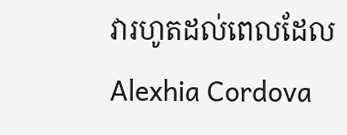វារហូតដល់ពេលដែល Alexhia Cordova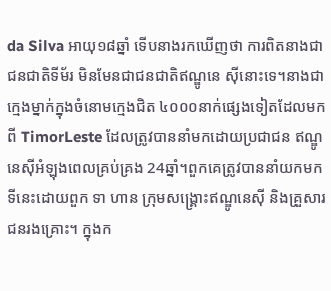da Silva អាយុ១៨ឆ្នាំ ទើបនាងរកឃើញថា ការពិតនាងជាជនជាតិទីម័រ មិនមែនជាជនជាតិឥណ្ឌូនេ ស៊ីនោះទេ។នាងជាក្មេងម្នាក់ក្នុងចំនោមក្មេងជិត ៤០០០នាក់ផ្សេងទៀតដែលមកពី TimorLeste ដែលត្រូវបាននាំមកដោយប្រជាជន ឥណ្ឌូនេស៊ីអំឡុងពេលគ្រប់គ្រង 24ឆ្នាំ។ពួកគេត្រូវបាននាំយកមកទីនេះដោយពួក ទា ហាន ក្រុមសង្គ្រោះឥណ្ឌូនេស៊ី និងគ្រួសារជនរងគ្រោះ។ ក្នុងក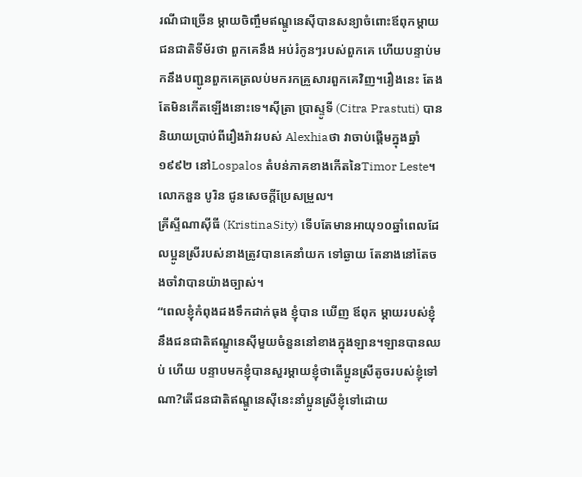រណីជាច្រើន ម្ដាយចិញ្ចឹមឥណ្ឌូនេស៊ីបានសន្យាចំពោះឪពុកម្តាយជនជាតិទីម័រថា ពួកគេនឹង អប់រំកូនៗរបស់ពួកគេ ហើយបន្ទាប់មកនឹងបញ្ជូនពួកគេត្រលប់មករកគ្រួសារពួកគេវិញ។រឿងនេះ តែងតែមិនកើតឡើងនោះទេ។ស៊ីត្រា ប្រាស្ទូទី (Citra Prastuti) បាននិយាយប្រាប់ពីរឿងរ៉ាវរបស់ Alexhiaថា វាចាប់ផ្តើមក្នុងឆ្នាំ១៩៩២ នៅLospalos តំបន់ភាគខាងកើតនៃTimor Leste។ លោកនួន បូរិន ជូនសេចក្ដីប្រែសម្រួល។
គ្រីស្ទីណាស៊ីធី (KristinaSity) ទើបតែមានអាយុ១០ឆ្នាំពេលដែលប្អូនស្រីរបស់នាងត្រូវបានគេនាំយក ទៅឆ្ងាយ តែនាងនៅតែចងចាំវាបានយ៉ាងច្បាស់។
“ពេលខ្ញុំកំពុងដងទឹកដាក់ធុង ខ្ញុំបាន ឃើញ ឪពុក ម្តាយរបស់ខ្ញុំនឹងជនជាតិឥណ្ឌូនេស៊ីមួយចំនួននៅខាងក្នុងឡាន។ឡានបានឈប់ ហើយ បន្ទាបមកខ្ញុំបានសួរម្តាយខ្ញុំថាតើប្អូនស្រីតូចរបស់ខ្ញុំទៅណា?តើជនជាតិឥណ្ឌូនេស៊ីនេះនាំប្អូនស្រីខ្ញុំទៅដោយ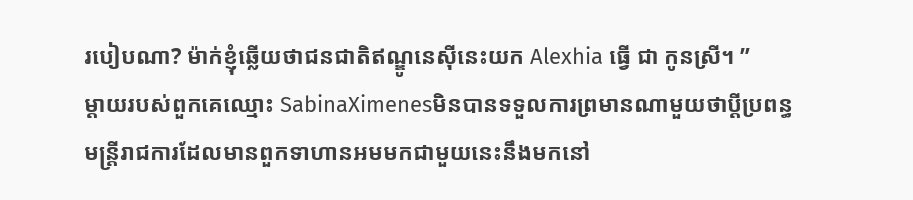របៀបណា? ម៉ាក់ខ្ញុំឆ្លើយថាជនជាតិឥណ្ឌូនេស៊ីនេះយក Alexhia ធ្វើ ជា កូនស្រី។ ”
ម្តាយរបស់ពួកគេឈ្មោះ SabinaXimenesមិនបានទទួលការព្រមានណាមួយថាប្តីប្រពន្ធ
មន្ត្រីរាជការដែលមានពួកទាហានអមមកជាមួយនេះនឹងមកនៅ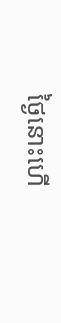ថ្ងៃនោះហើ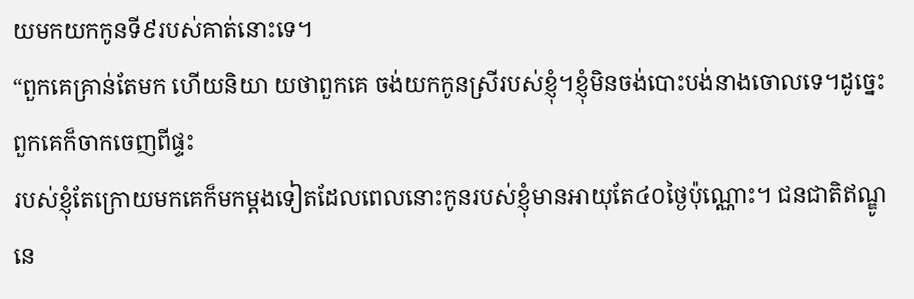យមកយកកូនទី៩របស់គាត់នោះទេ។
“ពួកគេគ្រាន់តែមក ហើយនិយា យថាពួកគេ ចង់យកកូនស្រីរបស់ខ្ញុំ។ខ្ញុំមិនចង់បោះបង់នាងចោលទេ។ដូច្នេះពួកគេក៏ចាកចេញពីផ្ទះ
របស់ខ្ញុំតែក្រោយមកគេក៏មកម្តងទៀតដែលពេលនោះកូនរបស់ខ្ញុំមានអាយុតែ៤០ថ្ងៃប៉ុណ្ណោះ។ ជនជាតិឥណ្ឌូនេ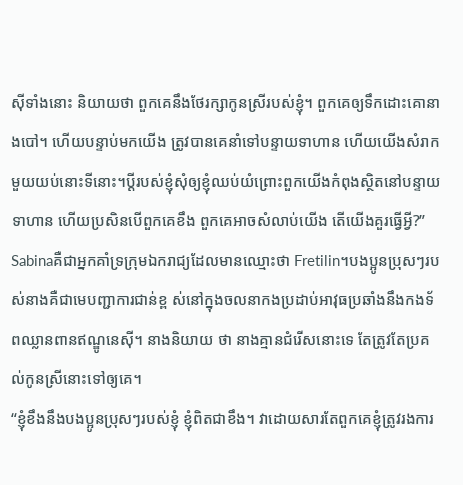ស៊ីទាំងនោះ និយាយថា ពួកគេនឹងថែរក្សាកូនស្រីរបស់ខ្ញុំ។ ពួកគេឲ្យទឹកដោះគោនាងបៅ។ ហើយបន្ទាប់មកយើង ត្រូវបានគេនាំទៅបន្ទាយទាហាន ហើយយើងសំរាកមួយយប់នោះទីនោះ។ប្តីរបស់ខ្ញុំសុំឲ្យខ្ញុំឈប់យំព្រោះពួកយើងកំពុងស្ថិតនៅបន្ទាយទាហាន ហើយប្រសិនបើពួកគេខឹង ពួកគេអាចសំលាប់យើង តើយើងគួរធ្វើអ្វី?”
Sabinaគឺជាអ្នកគាំទ្រក្រុមឯករាជ្យដែលមានឈ្មោះថា Fretilin។បងប្អូនប្រុសៗរបស់នាងគឺជាមេបញ្ជាការជាន់ខ្ព ស់នៅក្នុងចលនាកងប្រដាប់អាវុធប្រឆាំងនឹងកងទ័ពឈ្លានពានឥណ្ឌូនេស៊ី។ នាងនិយាយ ថា នាងគ្មានជំរើសនោះទេ តែត្រូវតែប្រគល់កូនស្រីនោះទៅឲ្យគេ។
“ខ្ញុំខឹងនឹងបងប្អូនប្រុសៗរបស់ខ្ញុំ ខ្ញុំពិតជាខឹង។ វាដោយសារតែពួកគេខ្ញុំត្រូវរងការ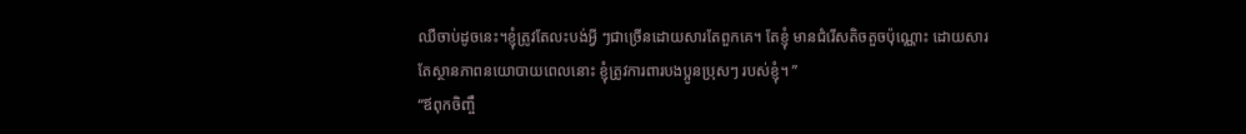ឈឺចាប់ដូចនេះ។ខ្ញុំត្រូវតែលះបង់អ្វី ៗជាច្រើនដោយសារតែពួកគេ។ តែខ្ញុំ មានជំរើសតិចតួចប៉ុណ្ណោះ ដោយសារតែស្ថានភាពនយោបាយពេលនោះ ខ្ញុំត្រូវការពារបងប្អូនប្រុសៗ របស់ខ្ញុំ។ ”
“ឪពុកចិញ្ចឹ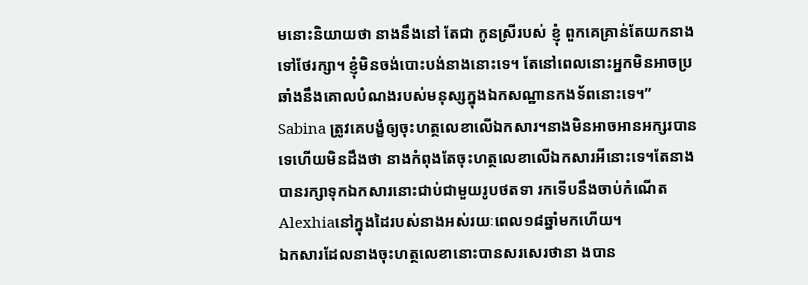មនោះនិយាយថា នាងនឹងនៅ តែជា កូនស្រីរបស់ ខ្ញុំ ពួកគេគ្រាន់តែយកនាងទៅថែរក្សា។ ខ្ញុំមិនចង់បោះបង់នាងនោះទេ។ តែនៅពេលនោះអ្នកមិនអាចប្រឆាំងនឹងគោលបំណងរបស់មនុស្សក្នុងឯកសណ្ឋានកងទ័ពនោះទេ។”
Sabina ត្រូវគេបង្ខំឲ្យចុះហត្ថលេខាលើឯកសារ។នាងមិនអាចអានអក្សរបានទេហើយមិនដឹងថា នាងកំពុងតែចុះហត្ថលេខាលើឯកសារអីនោះទេ។តែនាងបានរក្សាទុកឯកសារនោះជាប់ជាមួយរូបថតទា រកទើបនឹងចាប់កំណើតAlexhiaនៅក្នុងដៃរបស់នាងអស់រយៈពេល១៨ឆ្នាំមកហើយ។
ឯកសារដែលនាងចុះហត្ថលេខានោះបានសរសេរថានា ងបាន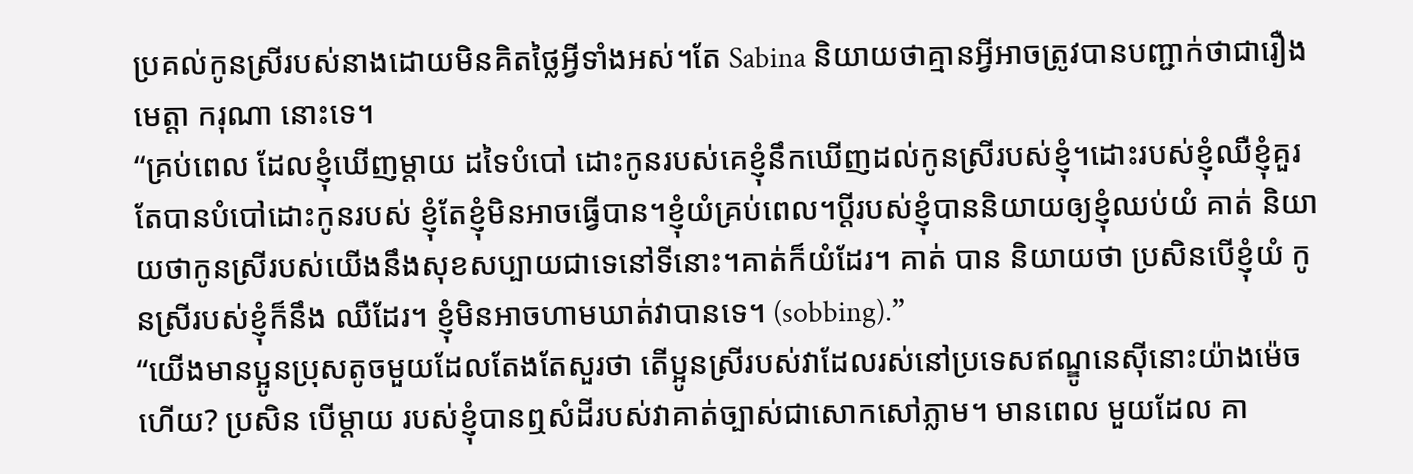ប្រគល់កូនស្រីរបស់នាងដោយមិនគិតថ្លៃអ្វីទាំងអស់។តែ Sabina និយាយថាគ្មានអ្វីអាចត្រូវបានបញ្ជាក់ថាជារឿងមេត្តា ករុណា នោះទេ។
“គ្រប់ពេល ដែលខ្ញុំឃើញម្តាយ ដទៃបំបៅ ដោះកូនរបស់គេខ្ញុំនឹកឃើញដល់កូនស្រីរបស់ខ្ញុំ។ដោះរបស់ខ្ញុំឈឺខ្ញុំគួរតែបានបំបៅដោះកូនរបស់ ខ្ញុំតែខ្ញុំមិនអាចធ្វើបាន។ខ្ញុំយំគ្រប់ពេល។ប្តីរបស់ខ្ញុំបាននិយាយឲ្យខ្ញុំឈប់យំ គាត់ និយាយថាកូនស្រីរបស់យើងនឹងសុខសប្បាយជាទេនៅទីនោះ។គាត់ក៏យំដែរ។ គាត់ បាន និយាយថា ប្រសិនបើខ្ញុំយំ កូនស្រីរបស់ខ្ញុំក៏នឹង ឈឺដែរ។ ខ្ញុំមិនអាចហាមឃាត់វាបានទេ។ (sobbing).”
“យើងមានប្អូនប្រុសតូចមួយដែលតែងតែសួរថា តើប្អូនស្រីរបស់វាដែលរស់នៅប្រទេសឥណ្ឌូនេស៊ីនោះយ៉ាងម៉េចហើយ? ប្រសិន បើម្តាយ របស់ខ្ញុំបានឮសំដីរបស់វាគាត់ច្បាស់ជាសោកសៅភ្លាម។ មានពេល មួយដែល គា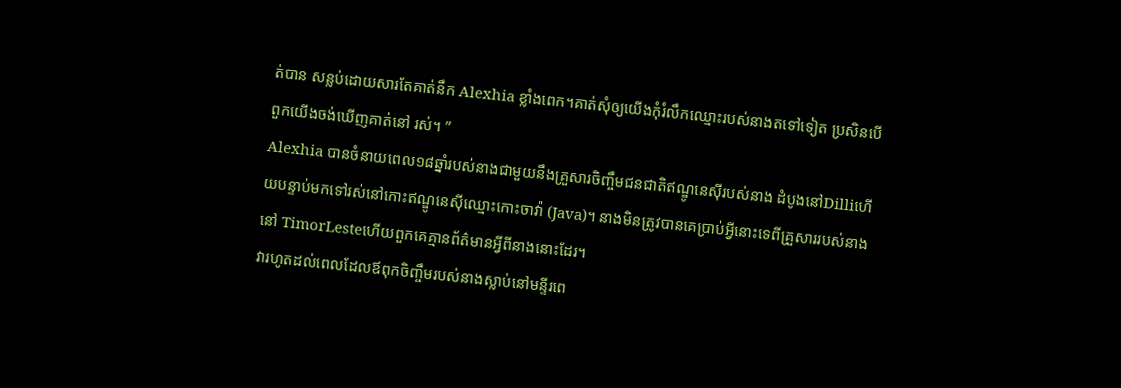ត់បាន សន្លប់ដោយសារតែគាត់នឹក Alexhia ខ្លាំងពេក។គាត់សុំឲ្យយើងកុំរំលឹកឈ្មោះរបស់នាងតទៅទៀត ប្រសិនបើពួកយើងចង់ឃើញគាត់នៅ រស់។ ”
Alexhia បានចំនាយពេល១៨ឆ្នាំរបស់នាងជាមួយនឹងគ្រួសារចិញ្ចឹមជនជាតិឥណ្ឌូនេស៊ីរបស់នាង ដំបូងនៅDilliហើយបន្ទាប់មកទៅរស់នៅកោះឥណ្ឌូនេស៊ីឈ្មោះកោះចាវ៉ា (Java)។ នាងមិនត្រូវបានគេប្រាប់អ្វីនោះទេពីគ្រួសាររបស់នាងនៅ TimorLesteហើយពួកគេគ្មានព័ត៌មានអ្វីពីនាងនោះដែរ។
វារហូតដល់ពេលដែលឪពុកចិញ្ចឹមរបស់នាងស្លាប់នៅមន្ទីរពេ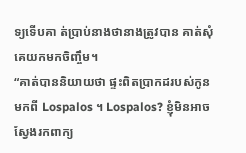ទ្យទើបគា ត់ប្រាប់នាងថានាងត្រូវបាន គាត់សុំគេយកមកចិញ្ចឹម។
“គាត់បាននិយាយថា ផ្ទះពិតប្រាកដរបស់កូនមកពី Lospalos ។ Lospalos? ខ្ញុំមិនអាចស្វែងរកពាក្យ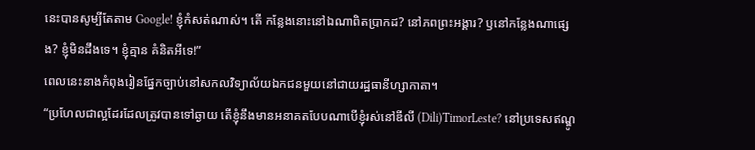នេះបានសូម្បីតែតាម Google! ខ្ញុំកំសត់ណាស់។ តើ កន្លែងនោះនៅឯណាពិតប្រាកដ? នៅភពព្រះអង្គារ? ឫនៅកន្លែងណាផ្សេង? ខ្ញុំមិនដឹងទេ។ ខ្ញុំគ្មាន គំនិតអីទេ!”
ពេលនេះនាងកំពុងរៀនផ្នែកច្បាប់នៅសកលវិទ្យាល័យឯកជនមួយនៅជាយរដ្ឋធានីហ្សាកាតា។
“ប្រហែលជាល្អដែរដែលត្រូវបានទៅឆ្ងាយ តើខ្ញុំនឹងមានអនាគតបែបណាបើខ្ញុំរស់នៅឌីលី (Dili)TimorLeste? នៅប្រទេសឥណ្ឌូ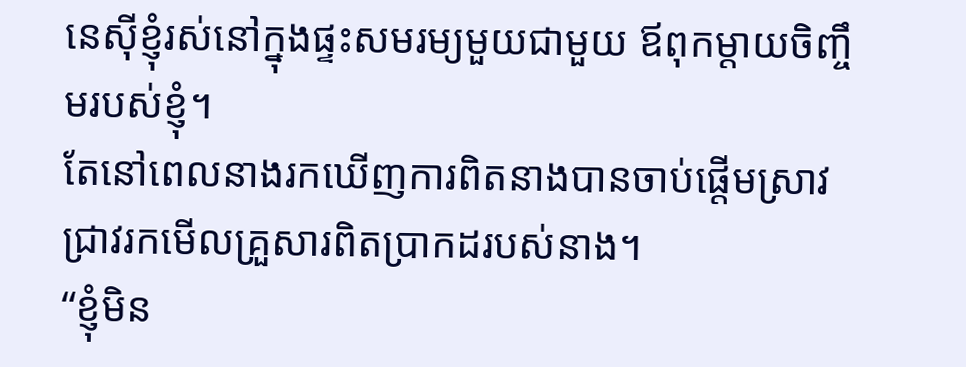នេស៊ីខ្ញុំរស់នៅក្នុងផ្ទះសមរម្យមួយជាមួយ ឪពុកម្តាយចិញ្ចឹមរបស់ខ្ញុំ។
តែនៅពេលនាងរកឃើញការពិតនាងបានចាប់ផ្តើមស្រាវជ្រាវរកមើលគ្រួសារពិតប្រាកដរបស់នាង។
“ខ្ញុំមិន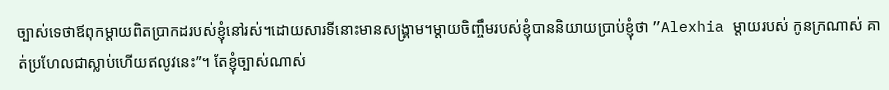ច្បាស់ទេថាឪពុកម្តាយពិតប្រាកដរបស់ខ្ញុំនៅរស់។ដោយសារទីនោះមានសង្គ្រាម។ម្តាយចិញ្ចឹមរបស់ខ្ញុំបាននិយាយប្រាប់ខ្ញុំថា ”Alexhia ម្តាយរបស់ កូនក្រណាស់ គាត់ប្រហែលជាស្លាប់ហើយឥលូវនេះ”។ តែខ្ញុំច្បាស់ណាស់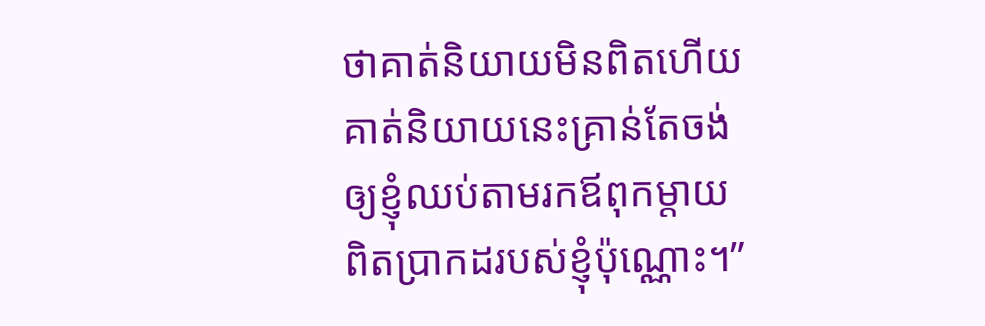ថាគាត់និយាយមិនពិតហើយគាត់និយាយនេះគ្រាន់តែចង់ឲ្យខ្ញុំឈប់តាមរកឪពុកម្តាយពិតប្រាកដរបស់ខ្ញុំប៉ុណ្ណោះ។”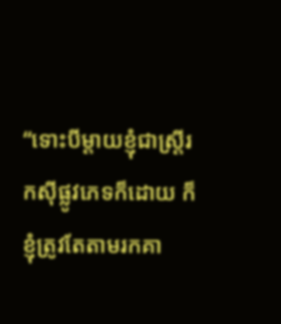“ទោះបីម្តាយខ្ញុំជាស្ត្រីរកស៊ីផ្លូវភេទក៏ដោយ ក៏ខ្ញុំត្រូវតែតាមរកគា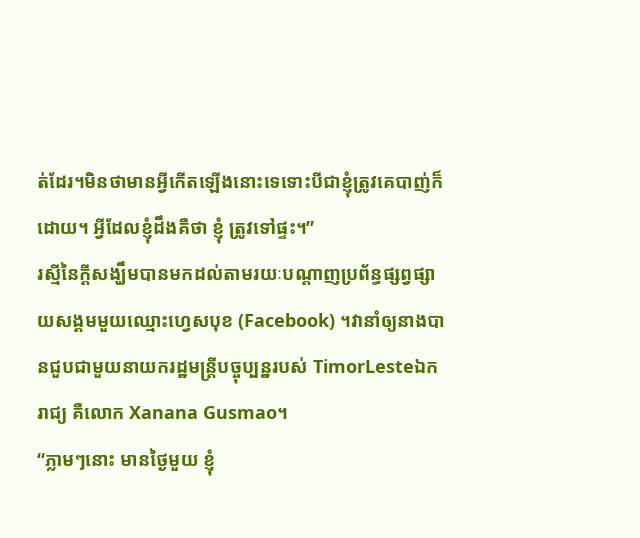ត់ដែរ។មិនថាមានអ្វីកើតឡើងនោះទេទោះបីជាខ្ញុំត្រូវគេបាញ់ក៏ដោយ។ អ្វីដែលខ្ញុំដឹងគឺថា ខ្ញុំ ត្រូវទៅផ្ទះ។”
រស្មីនៃក្តីសង្ឃឹមបានមកដល់តាមរយៈបណ្តាញប្រព័ន្ធផ្សព្វផ្សាយសង្គមមួយឈ្មោះហ្វេសបុខ (Facebook) ។វានាំឲ្យនាងបានជួបជាមួយនាយករដ្ឋមន្ត្រីបច្ចុប្បន្នរបស់ TimorLesteឯករាជ្យ គឺលោក Xanana Gusmao។
“ភ្លាមៗនោះ មានថ្ងៃមួយ ខ្ញុំ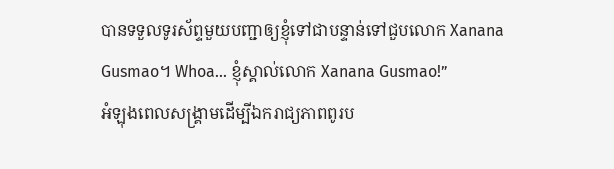បានទទួលទូរស័ព្ទមួយបញ្ជាឲ្យខ្ញុំទៅជាបន្ទាន់ទៅជួបលោក Xanana Gusmao។ Whoa... ខ្ញុំស្គាល់លោក Xanana Gusmao!”
អំឡុងពេលសង្គ្រាមដើម្បីឯករាជ្យភាពពូរប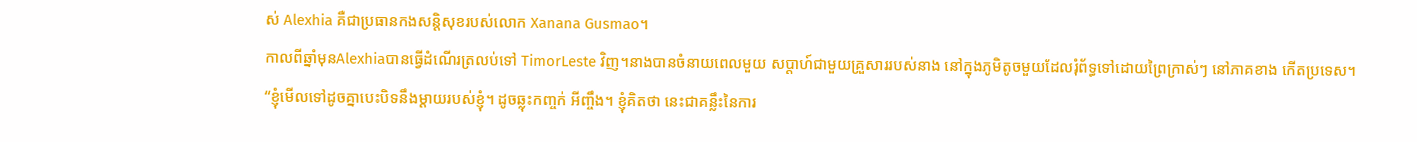ស់ Alexhia គឺជាប្រធានកងសន្តិសុខរបស់លោក Xanana Gusmao។
កាលពីឆ្នាំមុនAlexhiaបានធ្វើដំណើរត្រលប់ទៅ TimorLeste វិញ។នាងបានចំនាយពេលមួយ សប្តាហ៍ជាមួយគ្រួសាររបស់នាង នៅក្នុងភូមិតូចមួយដែលរុំព័ទ្ធទៅដោយព្រៃក្រាស់ៗ នៅភាគខាង កើតប្រទេស។
“ខ្ញុំមើលទៅដូចគ្នាបេះបិទនឹងម្តាយរបស់ខ្ញុំ។ ដូចឆ្លុះកញ្ចក់ អីញ្ចឹង។ ខ្ញុំគិតថា នេះជាគន្លឹះនៃការ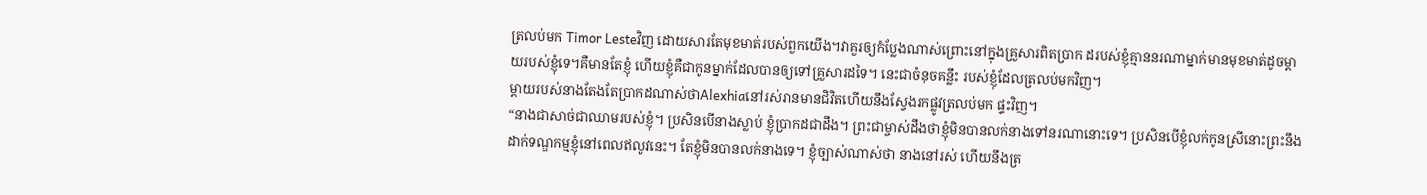ត្រលប់មក Timor Lesteវិញ ដោយសារតែមុខមាត់របស់ពួកយើង។វាគួរឲ្យកំប្លែងណាស់ព្រោះនៅក្នុងគ្រួសារពិតប្រាក ដរបស់ខ្ញុំគ្មាននរណាម្នាក់មានមុខមាត់ដូចម្តាយរបស់ខ្ញុំទេ។គឺមានតែខ្ញុំ ហើយខ្ញុំគឺជាកូនម្នាក់ដែលបានឲ្យទៅគ្រួសារដទៃ។ នេះជាចំនុចគន្លឹះ របស់ខ្ញុំដែលត្រលប់មកវិញ។
ម្តាយរបស់នាងតែងតែប្រាកដណាស់ថាAlexhiaនៅរស់រានមានជិវិតហើយនឹងស្វែងរកផ្លូវត្រលប់មក ផ្ទះវិញ។
“នាងជាសាច់ជាឈាមរបស់ខ្ញុំ។ ប្រសិនបើនាងស្លាប់ ខ្ញុំប្រាកដជាដឹង។ ព្រះជាម្ចាស់ដឹងថាខ្ញុំមិនបានលក់នាងទៅនរណានោះទេ។ ប្រសិនបើខ្ញុំលក់កូនស្រីនោះព្រះនឹងដាក់ទណ្ឌកម្មខ្ញុំនៅពេលឥលូវនេះ។ តែខ្ញុំមិនបានលក់នាងទេ។ ខ្ញុំច្បាស់ណាស់ថា នាងនៅរស់ ហើយនឹងត្រ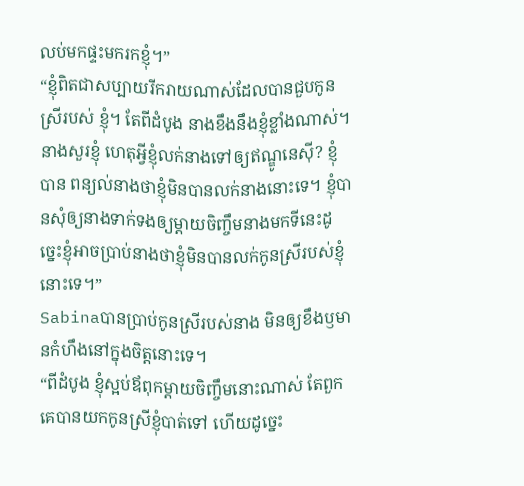លប់មកផ្ទះមករកខ្ញុំ។”
“ខ្ញុំពិតជាសប្បាយរីករាយណាស់ដែលបានជួបកូនស្រីរបស់ ខ្ញុំ។ តែពីដំបូង នាងខឹងនឹងខ្ញុំខ្លាំងណាស់។ នាងសួរខ្ញុំ ហេតុអ្វីខ្ញុំលក់នាងទៅឲ្យឥណ្ឌូនេស៊ី? ខ្ញុំបាន ពន្យល់នាងថាខ្ញុំមិនបានលក់នាងនោះទេ។ ខ្ញុំបានសុំឲ្យនាងទាក់ទងឲ្យម្តាយចិញ្ចឹមនាងមកទីនេះដូច្នេះខ្ញុំអាចប្រាប់នាងថាខ្ញុំមិនបានលក់កូនស្រីរបស់ខ្ញុំនោះទេ។”
Sabinaបានប្រាប់កូនស្រីរបស់នាង មិនឲ្យខឹងឫមានកំហឹងនៅក្នុងចិត្តនោះទេ។
“ពីដំបូង ខ្ញុំស្អប់ឪពុកម្តាយចិញ្ចឹមនោះណាស់ តែពួកគេបានយកកូនស្រីខ្ញុំបាត់ទៅ ហើយដូច្នេះ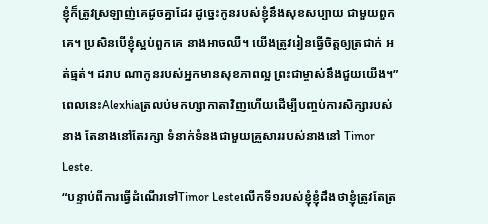ខ្ញុំក៏ត្រូវស្រឡាញ់គេដូចគ្នាដែរ ដូច្នេះកូនរបស់ខ្ញុំនឹងសុខសប្បាយ ជាមួយពួកគេ។ ប្រសិនបើខ្ញុំស្អប់ពួកគេ នាងអាចឈឺ។ យើងត្រូវរៀនធ្វើចិត្តឲ្យត្រជាក់ អត់ធ្មត់។ ដរាប ណាកូនរបស់អ្នកមានសុខភាពល្អ ព្រះជាម្ចាស់នឹងជួយយើង។”
ពេលនេះAlexhiaត្រលប់មកហ្សាកាតាវិញហើយដើម្បីបញ្ចប់ការសិក្សារបស់នាង តែនាងនៅតែរក្សា ទំនាក់ទំនងជាមួយគ្រួសាររបស់នាងនៅ Timor Leste.
“បន្ទាប់ពីការធ្វើដំណើរទៅTimor Lesteលើកទី១របស់ខ្ញុំខ្ញុំដឹងថាខ្ញុំត្រូវតែត្រ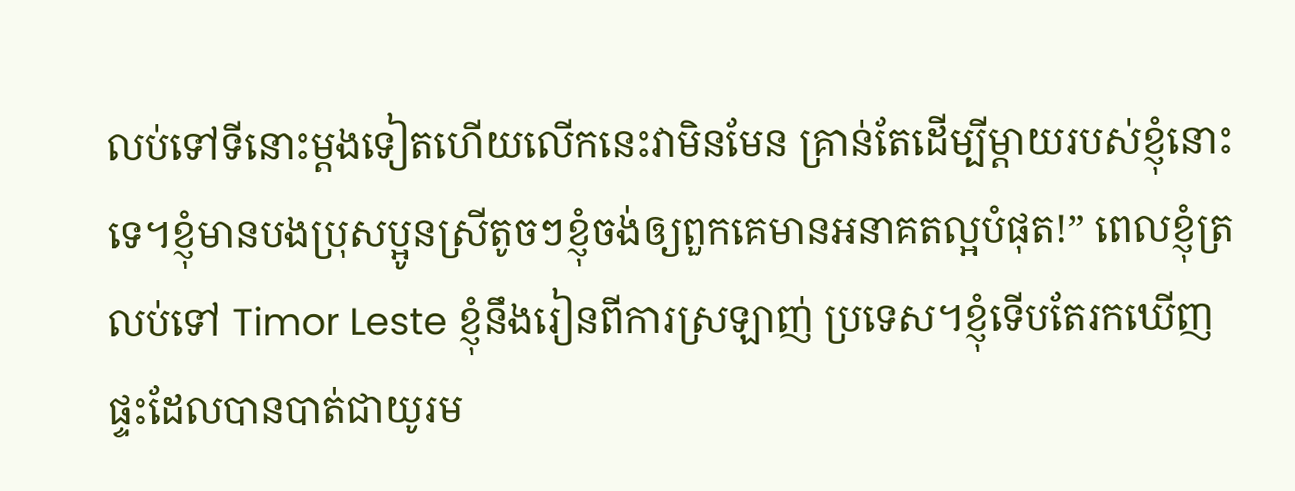លប់ទៅទីនោះម្តងទៀតហើយលើកនេះវាមិនមែន គ្រាន់តែដើម្បីម្តាយរបស់ខ្ញុំនោះទេ។ខ្ញុំមានបងប្រុសប្អូនស្រីតូចៗខ្ញុំចង់ឲ្យពួកគេមានអនាគតល្អបំផុត!” ពេលខ្ញុំត្រលប់ទៅ Timor Leste ខ្ញុំនឹងរៀនពីការស្រឡាញ់ ប្រទេស។ខ្ញុំទើបតែរកឃើញផ្ទះដែលបានបាត់ជាយូរម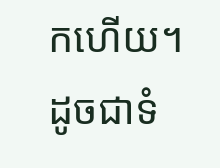កហើយ។ ដូចជាទំ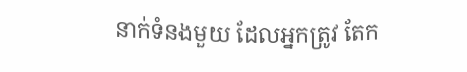នាក់ទំនងមួយ ដែលអ្នកត្រូវ តែក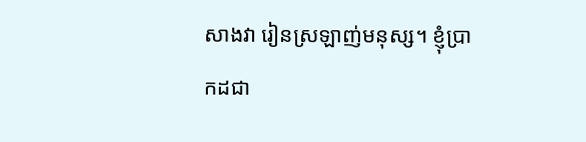សាងវា រៀនស្រឡាញ់មនុស្ស។ ខ្ញុំប្រាកដជា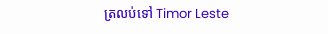ត្រលប់ទៅ Timor Leste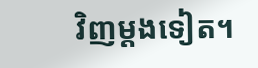វិញម្តងទៀត។